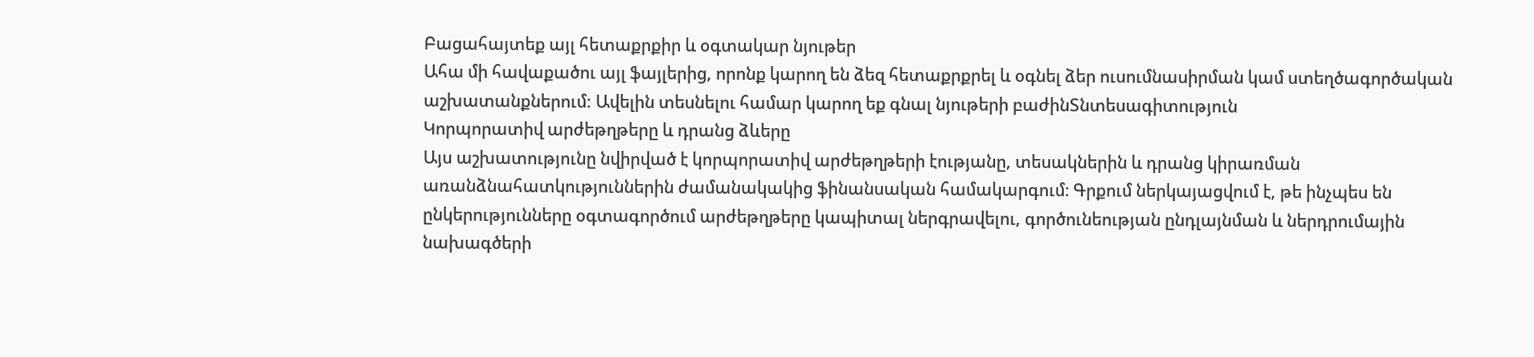Բացահայտեք այլ հետաքրքիր և օգտակար նյութեր
Ահա մի հավաքածու այլ ֆայլերից, որոնք կարող են ձեզ հետաքրքրել և օգնել ձեր ուսումնասիրման կամ ստեղծագործական աշխատանքներում: Ավելին տեսնելու համար կարող եք գնալ նյութերի բաժինՏնտեսագիտություն
Կորպորատիվ արժեթղթերը և դրանց ձևերը
Այս աշխատությունը նվիրված է կորպորատիվ արժեթղթերի էությանը, տեսակներին և դրանց կիրառման առանձնահատկություններին ժամանակակից ֆինանսական համակարգում։ Գրքում ներկայացվում է, թե ինչպես են ընկերությունները օգտագործում արժեթղթերը կապիտալ ներգրավելու, գործունեության ընդլայնման և ներդրումային նախագծերի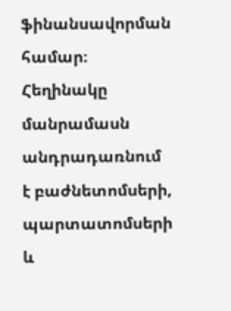ֆինանսավորման համար։ Հեղինակը մանրամասն անդրադառնում է բաժնետոմսերի, պարտատոմսերի և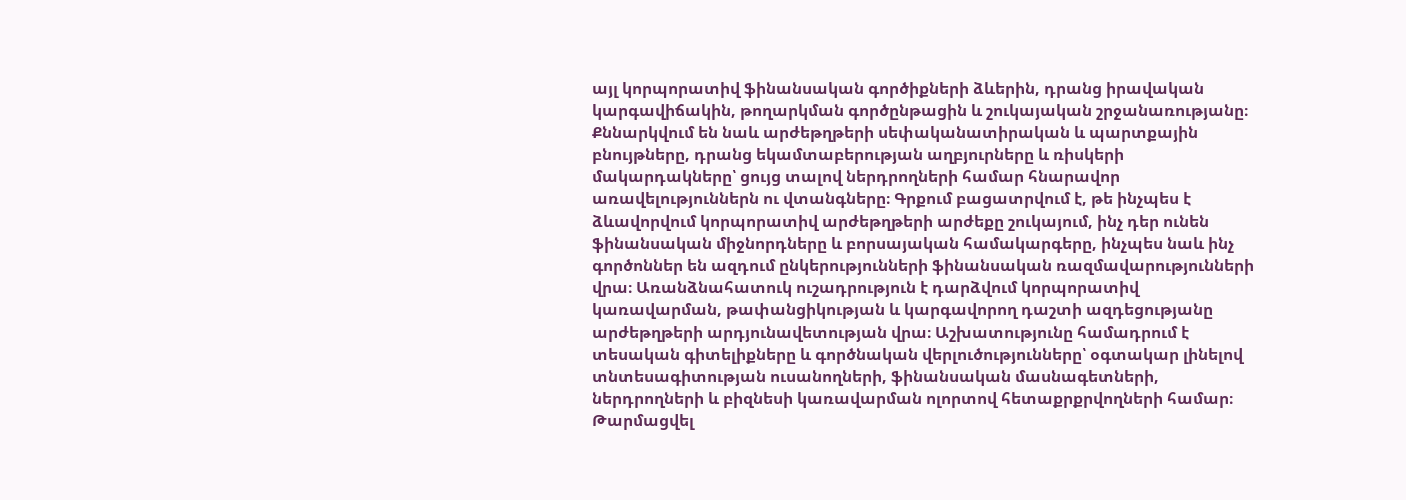այլ կորպորատիվ ֆինանսական գործիքների ձևերին, դրանց իրավական կարգավիճակին, թողարկման գործընթացին և շուկայական շրջանառությանը։ Քննարկվում են նաև արժեթղթերի սեփականատիրական և պարտքային բնույթները, դրանց եկամտաբերության աղբյուրները և ռիսկերի մակարդակները՝ ցույց տալով ներդրողների համար հնարավոր առավելություններն ու վտանգները։ Գրքում բացատրվում է, թե ինչպես է ձևավորվում կորպորատիվ արժեթղթերի արժեքը շուկայում, ինչ դեր ունեն ֆինանսական միջնորդները և բորսայական համակարգերը, ինչպես նաև ինչ գործոններ են ազդում ընկերությունների ֆինանսական ռազմավարությունների վրա։ Առանձնահատուկ ուշադրություն է դարձվում կորպորատիվ կառավարման, թափանցիկության և կարգավորող դաշտի ազդեցությանը արժեթղթերի արդյունավետության վրա։ Աշխատությունը համադրում է տեսական գիտելիքները և գործնական վերլուծությունները՝ օգտակար լինելով տնտեսագիտության ուսանողների, ֆինանսական մասնագետների, ներդրողների և բիզնեսի կառավարման ոլորտով հետաքրքրվողների համար։
Թարմացվել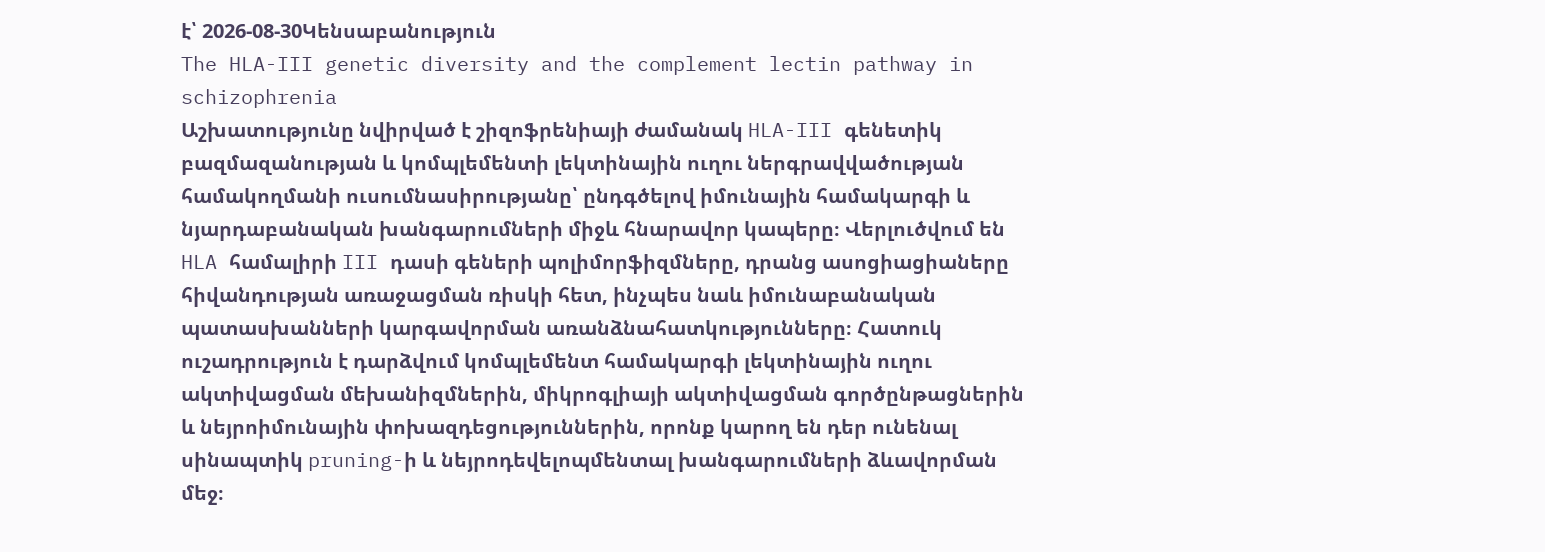է՝ 2026-08-30Կենսաբանություն
The HLA-III genetic diversity and the complement lectin pathway in schizophrenia
Աշխատությունը նվիրված է շիզոֆրենիայի ժամանակ HLA-III գենետիկ բազմազանության և կոմպլեմենտի լեկտինային ուղու ներգրավվածության համակողմանի ուսումնասիրությանը՝ ընդգծելով իմունային համակարգի և նյարդաբանական խանգարումների միջև հնարավոր կապերը։ Վերլուծվում են HLA համալիրի III դասի գեների պոլիմորֆիզմները, դրանց ասոցիացիաները հիվանդության առաջացման ռիսկի հետ, ինչպես նաև իմունաբանական պատասխանների կարգավորման առանձնահատկությունները։ Հատուկ ուշադրություն է դարձվում կոմպլեմենտ համակարգի լեկտինային ուղու ակտիվացման մեխանիզմներին, միկրոգլիայի ակտիվացման գործընթացներին և նեյրոիմունային փոխազդեցություններին, որոնք կարող են դեր ունենալ սինապտիկ pruning-ի և նեյրոդեվելոպմենտալ խանգարումների ձևավորման մեջ։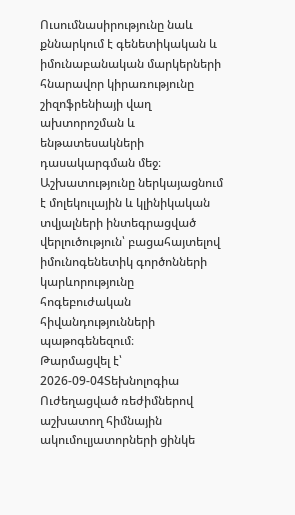Ուսումնասիրությունը նաև քննարկում է գենետիկական և իմունաբանական մարկերների հնարավոր կիրառությունը շիզոֆրենիայի վաղ ախտորոշման և ենթատեսակների դասակարգման մեջ։ Աշխատությունը ներկայացնում է մոլեկուլային և կլինիկական տվյալների ինտեգրացված վերլուծություն՝ բացահայտելով իմունոգենետիկ գործոնների կարևորությունը հոգեբուժական հիվանդությունների պաթոգենեզում։
Թարմացվել է՝ 2026-09-04Տեխնոլոգիա
Ուժեղացված ռեժիմներով աշխատող հիմնային ակումուլյատորների ցինկե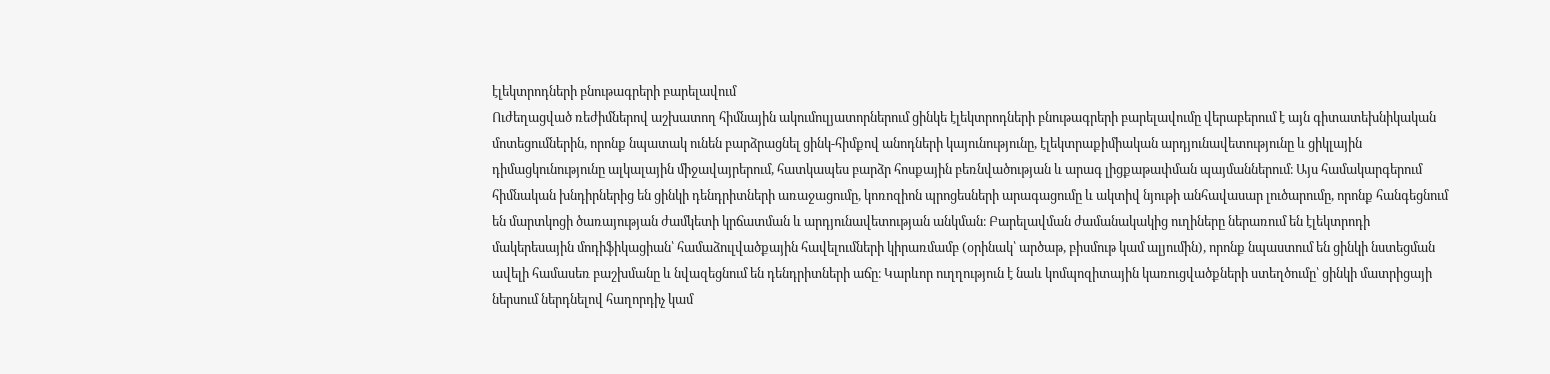էլեկտրոդների բնութագրերի բարելավում
Ուժեղացված ռեժիմներով աշխատող հիմնային ակումուլյատորներում ցինկե էլեկտրոդների բնութագրերի բարելավումը վերաբերում է այն գիտատեխնիկական մոտեցումներին, որոնք նպատակ ունեն բարձրացնել ցինկ-հիմքով անոդների կայունությունը, էլեկտրաքիմիական արդյունավետությունը և ցիկլային դիմացկունությունը ալկալային միջավայրերում, հատկապես բարձր հոսքային բեռնվածության և արագ լիցքաթափման պայմաններում։ Այս համակարգերում հիմնական խնդիրներից են ցինկի դենդրիտների առաջացումը, կոռոզիոն պրոցեսների արագացումը և ակտիվ նյութի անհավասար լուծարումը, որոնք հանգեցնում են մարտկոցի ծառայության ժամկետի կրճատման և արդյունավետության անկման։ Բարելավման ժամանակակից ուղիները ներառում են էլեկտրոդի մակերեսային մոդիֆիկացիան՝ համաձուլվածքային հավելումների կիրառմամբ (օրինակ՝ արծաթ, բիսմութ կամ ալյումին), որոնք նպաստում են ցինկի նստեցման ավելի համասեռ բաշխմանը և նվազեցնում են դենդրիտների աճը։ Կարևոր ուղղություն է նաև կոմպոզիտային կառուցվածքների ստեղծումը՝ ցինկի մատրիցայի ներսում ներդնելով հաղորդիչ կամ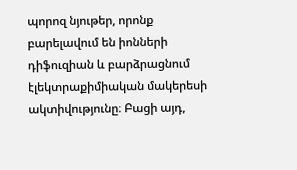պորոզ նյութեր, որոնք բարելավում են իոնների դիֆուզիան և բարձրացնում էլեկտրաքիմիական մակերեսի ակտիվությունը։ Բացի այդ,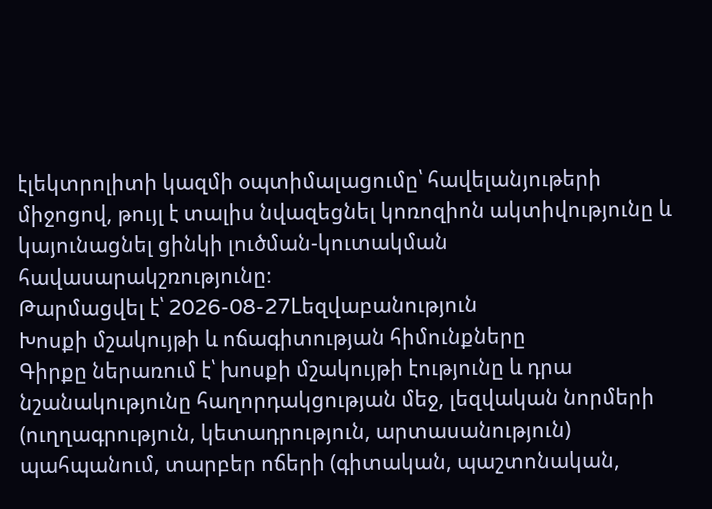էլեկտրոլիտի կազմի օպտիմալացումը՝ հավելանյութերի միջոցով, թույլ է տալիս նվազեցնել կոռոզիոն ակտիվությունը և կայունացնել ցինկի լուծման-կուտակման հավասարակշռությունը։
Թարմացվել է՝ 2026-08-27Lեզվաբանություն
Խոսքի մշակույթի և ոճագիտության հիմունքները
Գիրքը ներառում է՝ խոսքի մշակույթի էությունը և դրա նշանակությունը հաղորդակցության մեջ, լեզվական նորմերի (ուղղագրություն, կետադրություն, արտասանություն) պահպանում, տարբեր ոճերի (գիտական, պաշտոնական,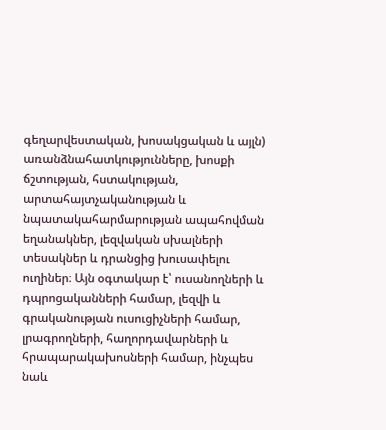գեղարվեստական, խոսակցական և այլն) առանձնահատկությունները, խոսքի ճշտության, հստակության, արտահայտչականության և նպատակահարմարության ապահովման եղանակներ, լեզվական սխալների տեսակներ և դրանցից խուսափելու ուղիներ։ Այն օգտակար է՝ ուսանողների և դպրոցականների համար, լեզվի և գրականության ուսուցիչների համար, լրագրողների, հաղորդավարների և հրապարակախոսների համար, ինչպես նաև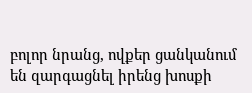բոլոր նրանց, ովքեր ցանկանում են զարգացնել իրենց խոսքի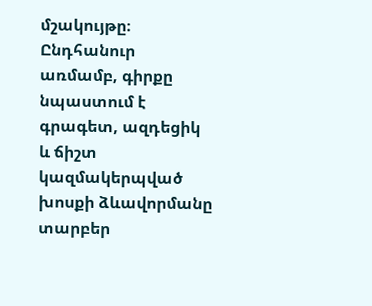մշակույթը։ Ընդհանուր առմամբ, գիրքը նպաստում է գրագետ, ազդեցիկ և ճիշտ կազմակերպված խոսքի ձևավորմանը տարբեր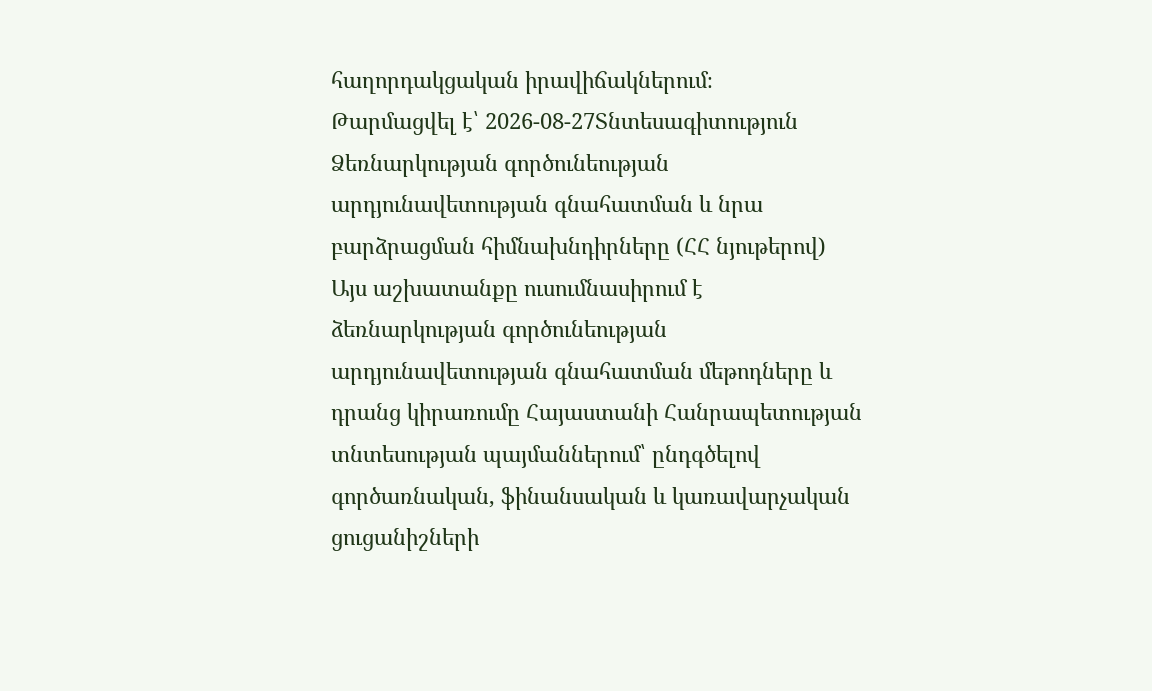հաղորդակցական իրավիճակներում։
Թարմացվել է՝ 2026-08-27Տնտեսագիտություն
Ձեռնարկության գործունեության արդյունավետության գնահատման և նրա բարձրացման հիմնախնդիրները (ՀՀ նյութերով)
Այս աշխատանքը ուսումնասիրում է ձեռնարկության գործունեության արդյունավետության գնահատման մեթոդները և դրանց կիրառումը Հայաստանի Հանրապետության տնտեսության պայմաններում՝ ընդգծելով գործառնական, ֆինանսական և կառավարչական ցուցանիշների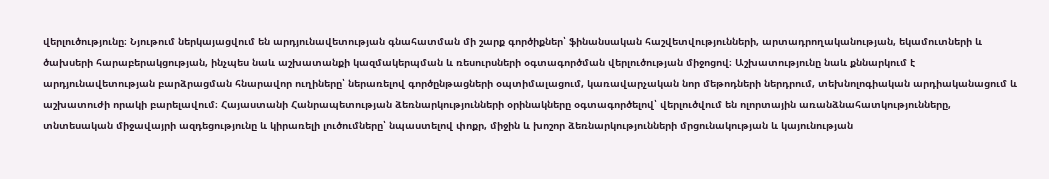վերլուծությունը։ Նյութում ներկայացվում են արդյունավետության գնահատման մի շարք գործիքներ՝ ֆինանսական հաշվետվությունների, արտադրողականության, եկամուտների և ծախսերի հարաբերակցության, ինչպես նաև աշխատանքի կազմակերպման և ռեսուրսների օգտագործման վերլուծության միջոցով։ Աշխատությունը նաև քննարկում է արդյունավետության բարձրացման հնարավոր ուղիները՝ ներառելով գործընթացների օպտիմալացում, կառավարչական նոր մեթոդների ներդրում, տեխնոլոգիական արդիականացում և աշխատուժի որակի բարելավում։ Հայաստանի Հանրապետության ձեռնարկությունների օրինակները օգտագործելով՝ վերլուծվում են ոլորտային առանձնահատկությունները, տնտեսական միջավայրի ազդեցությունը և կիրառելի լուծումները՝ նպաստելով փոքր, միջին և խոշոր ձեռնարկությունների մրցունակության և կայունության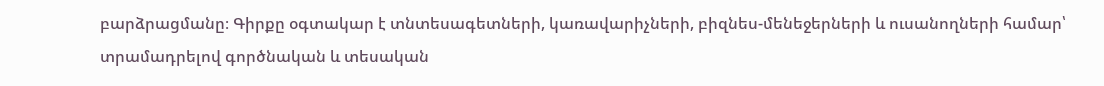բարձրացմանը։ Գիրքը օգտակար է տնտեսագետների, կառավարիչների, բիզնես-մենեջերների և ուսանողների համար՝ տրամադրելով գործնական և տեսական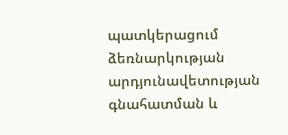պատկերացում ձեռնարկության արդյունավետության գնահատման և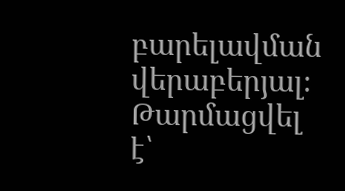բարելավման վերաբերյալ։
Թարմացվել է՝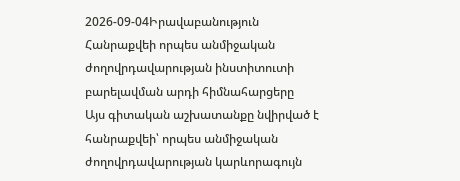2026-09-04Իրավաբանություն
Հանրաքվեի որպես անմիջական ժողովրդավարության ինստիտուտի բարելավման արդի հիմնահարցերը
Այս գիտական աշխատանքը նվիրված է հանրաքվեի՝ որպես անմիջական ժողովրդավարության կարևորագույն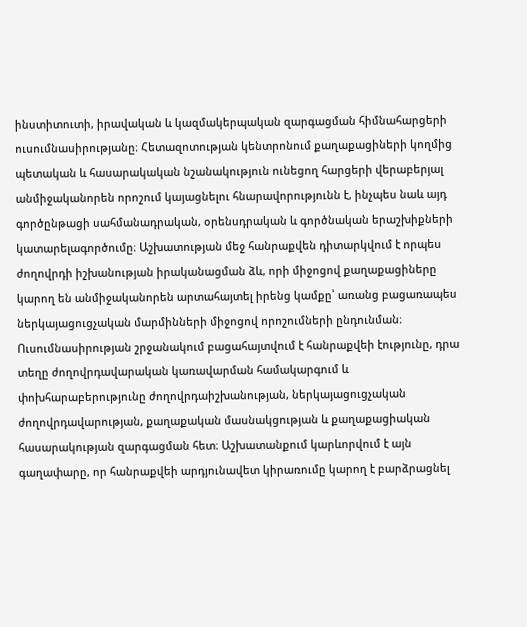ինստիտուտի, իրավական և կազմակերպական զարգացման հիմնահարցերի ուսումնասիրությանը։ Հետազոտության կենտրոնում քաղաքացիների կողմից պետական և հասարակական նշանակություն ունեցող հարցերի վերաբերյալ անմիջականորեն որոշում կայացնելու հնարավորությունն է, ինչպես նաև այդ գործընթացի սահմանադրական, օրենսդրական և գործնական երաշխիքների կատարելագործումը։ Աշխատության մեջ հանրաքվեն դիտարկվում է որպես ժողովրդի իշխանության իրականացման ձև, որի միջոցով քաղաքացիները կարող են անմիջականորեն արտահայտել իրենց կամքը՝ առանց բացառապես ներկայացուցչական մարմինների միջոցով որոշումների ընդունման։ Ուսումնասիրության շրջանակում բացահայտվում է հանրաքվեի էությունը, դրա տեղը ժողովրդավարական կառավարման համակարգում և փոխհարաբերությունը ժողովրդաիշխանության, ներկայացուցչական ժողովրդավարության, քաղաքական մասնակցության և քաղաքացիական հասարակության զարգացման հետ։ Աշխատանքում կարևորվում է այն գաղափարը, որ հանրաքվեի արդյունավետ կիրառումը կարող է բարձրացնել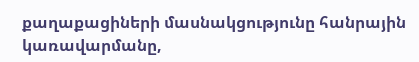քաղաքացիների մասնակցությունը հանրային կառավարմանը,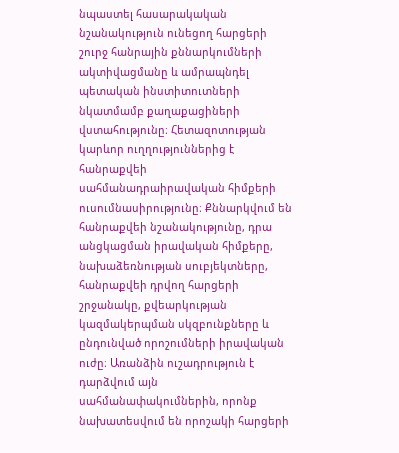նպաստել հասարակական նշանակություն ունեցող հարցերի շուրջ հանրային քննարկումների ակտիվացմանը և ամրապնդել պետական ինստիտուտների նկատմամբ քաղաքացիների վստահությունը։ Հետազոտության կարևոր ուղղություններից է հանրաքվեի սահմանադրաիրավական հիմքերի ուսումնասիրությունը։ Քննարկվում են հանրաքվեի նշանակությունը, դրա անցկացման իրավական հիմքերը, նախաձեռնության սուբյեկտները, հանրաքվեի դրվող հարցերի շրջանակը, քվեարկության կազմակերպման սկզբունքները և ընդունված որոշումների իրավական ուժը։ Առանձին ուշադրություն է դարձվում այն սահմանափակումներին, որոնք նախատեսվում են որոշակի հարցերի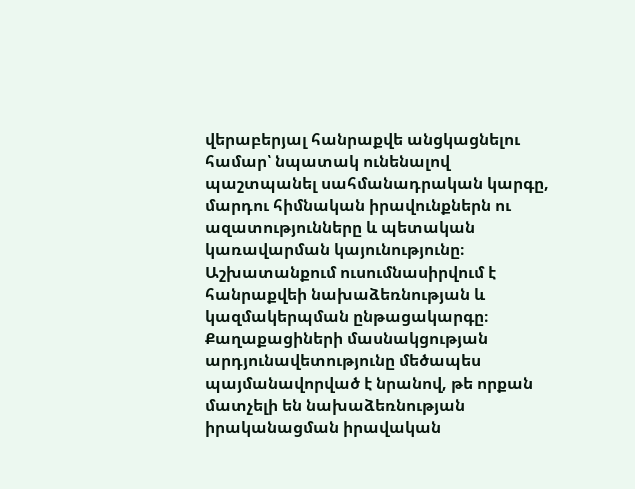վերաբերյալ հանրաքվե անցկացնելու համար՝ նպատակ ունենալով պաշտպանել սահմանադրական կարգը, մարդու հիմնական իրավունքներն ու ազատությունները և պետական կառավարման կայունությունը։ Աշխատանքում ուսումնասիրվում է հանրաքվեի նախաձեռնության և կազմակերպման ընթացակարգը։ Քաղաքացիների մասնակցության արդյունավետությունը մեծապես պայմանավորված է նրանով, թե որքան մատչելի են նախաձեռնության իրականացման իրավական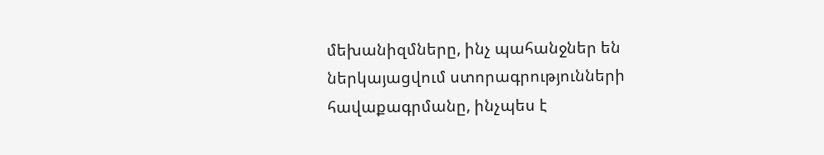մեխանիզմները, ինչ պահանջներ են ներկայացվում ստորագրությունների հավաքագրմանը, ինչպես է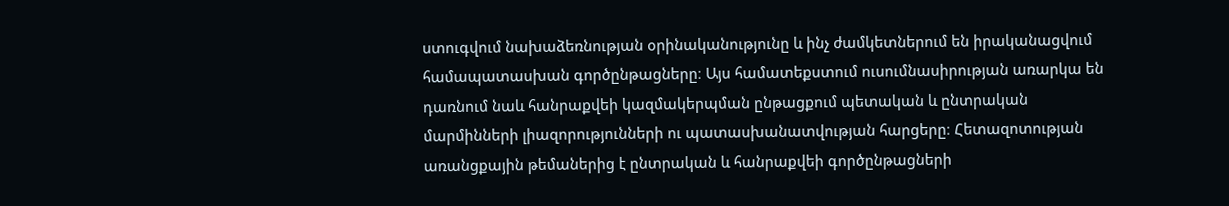ստուգվում նախաձեռնության օրինականությունը և ինչ ժամկետներում են իրականացվում համապատասխան գործընթացները։ Այս համատեքստում ուսումնասիրության առարկա են դառնում նաև հանրաքվեի կազմակերպման ընթացքում պետական և ընտրական մարմինների լիազորությունների ու պատասխանատվության հարցերը։ Հետազոտության առանցքային թեմաներից է ընտրական և հանրաքվեի գործընթացների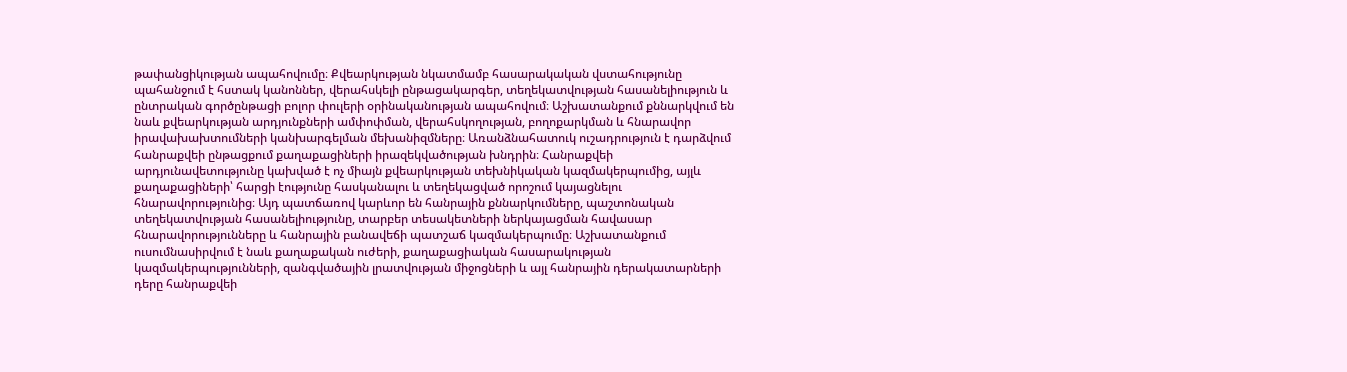թափանցիկության ապահովումը։ Քվեարկության նկատմամբ հասարակական վստահությունը պահանջում է հստակ կանոններ, վերահսկելի ընթացակարգեր, տեղեկատվության հասանելիություն և ընտրական գործընթացի բոլոր փուլերի օրինականության ապահովում։ Աշխատանքում քննարկվում են նաև քվեարկության արդյունքների ամփոփման, վերահսկողության, բողոքարկման և հնարավոր իրավախախտումների կանխարգելման մեխանիզմները։ Առանձնահատուկ ուշադրություն է դարձվում հանրաքվեի ընթացքում քաղաքացիների իրազեկվածության խնդրին։ Հանրաքվեի արդյունավետությունը կախված է ոչ միայն քվեարկության տեխնիկական կազմակերպումից, այլև քաղաքացիների՝ հարցի էությունը հասկանալու և տեղեկացված որոշում կայացնելու հնարավորությունից։ Այդ պատճառով կարևոր են հանրային քննարկումները, պաշտոնական տեղեկատվության հասանելիությունը, տարբեր տեսակետների ներկայացման հավասար հնարավորությունները և հանրային բանավեճի պատշաճ կազմակերպումը։ Աշխատանքում ուսումնասիրվում է նաև քաղաքական ուժերի, քաղաքացիական հասարակության կազմակերպությունների, զանգվածային լրատվության միջոցների և այլ հանրային դերակատարների դերը հանրաքվեի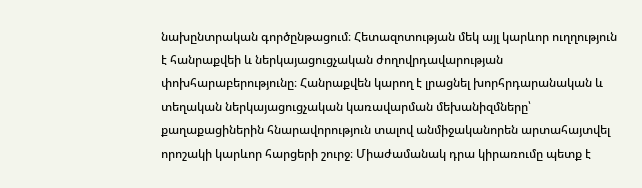նախընտրական գործընթացում։ Հետազոտության մեկ այլ կարևոր ուղղություն է հանրաքվեի և ներկայացուցչական ժողովրդավարության փոխհարաբերությունը։ Հանրաքվեն կարող է լրացնել խորհրդարանական և տեղական ներկայացուցչական կառավարման մեխանիզմները՝ քաղաքացիներին հնարավորություն տալով անմիջականորեն արտահայտվել որոշակի կարևոր հարցերի շուրջ։ Միաժամանակ դրա կիրառումը պետք է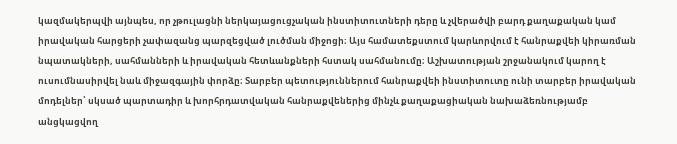կազմակերպվի այնպես, որ չթուլացնի ներկայացուցչական ինստիտուտների դերը և չվերածվի բարդ քաղաքական կամ իրավական հարցերի չափազանց պարզեցված լուծման միջոցի։ Այս համատեքստում կարևորվում է հանրաքվեի կիրառման նպատակների, սահմանների և իրավական հետևանքների հստակ սահմանումը։ Աշխատության շրջանակում կարող է ուսումնասիրվել նաև միջազգային փորձը։ Տարբեր պետություններում հանրաքվեի ինստիտուտը ունի տարբեր իրավական մոդելներ՝ սկսած պարտադիր և խորհրդատվական հանրաքվեներից մինչև քաղաքացիական նախաձեռնությամբ անցկացվող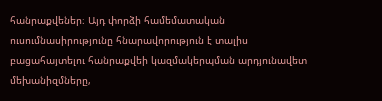հանրաքվեներ։ Այդ փորձի համեմատական ուսումնասիրությունը հնարավորություն է տալիս բացահայտելու հանրաքվեի կազմակերպման արդյունավետ մեխանիզմները,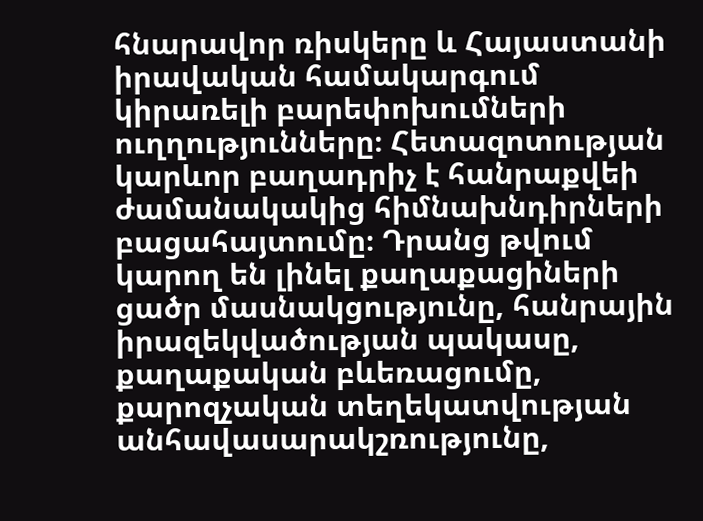հնարավոր ռիսկերը և Հայաստանի իրավական համակարգում կիրառելի բարեփոխումների ուղղությունները։ Հետազոտության կարևոր բաղադրիչ է հանրաքվեի ժամանակակից հիմնախնդիրների բացահայտումը։ Դրանց թվում կարող են լինել քաղաքացիների ցածր մասնակցությունը, հանրային իրազեկվածության պակասը, քաղաքական բևեռացումը, քարոզչական տեղեկատվության անհավասարակշռությունը,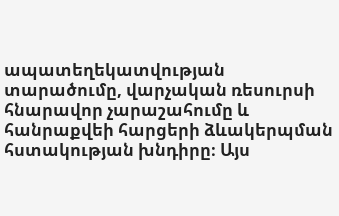ապատեղեկատվության տարածումը, վարչական ռեսուրսի հնարավոր չարաշահումը և հանրաքվեի հարցերի ձևակերպման հստակության խնդիրը։ Այս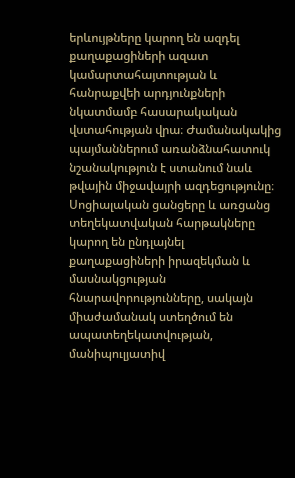երևույթները կարող են ազդել քաղաքացիների ազատ կամարտահայտության և հանրաքվեի արդյունքների նկատմամբ հասարակական վստահության վրա։ Ժամանակակից պայմաններում առանձնահատուկ նշանակություն է ստանում նաև թվային միջավայրի ազդեցությունը։ Սոցիալական ցանցերը և առցանց տեղեկատվական հարթակները կարող են ընդլայնել քաղաքացիների իրազեկման և մասնակցության հնարավորությունները, սակայն միաժամանակ ստեղծում են ապատեղեկատվության, մանիպուլյատիվ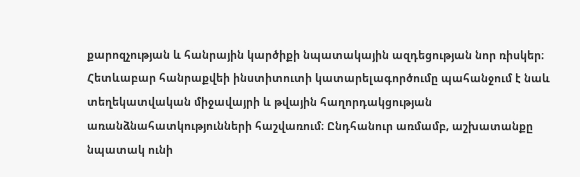քարոզչության և հանրային կարծիքի նպատակային ազդեցության նոր ռիսկեր։ Հետևաբար հանրաքվեի ինստիտուտի կատարելագործումը պահանջում է նաև տեղեկատվական միջավայրի և թվային հաղորդակցության առանձնահատկությունների հաշվառում։ Ընդհանուր առմամբ, աշխատանքը նպատակ ունի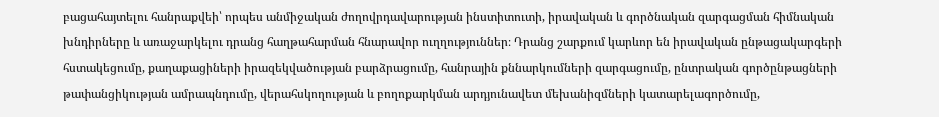բացահայտելու հանրաքվեի՝ որպես անմիջական ժողովրդավարության ինստիտուտի, իրավական և գործնական զարգացման հիմնական խնդիրները և առաջարկելու դրանց հաղթահարման հնարավոր ուղղություններ։ Դրանց շարքում կարևոր են իրավական ընթացակարգերի հստակեցումը, քաղաքացիների իրազեկվածության բարձրացումը, հանրային քննարկումների զարգացումը, ընտրական գործընթացների թափանցիկության ամրապնդումը, վերահսկողության և բողոքարկման արդյունավետ մեխանիզմների կատարելագործումը,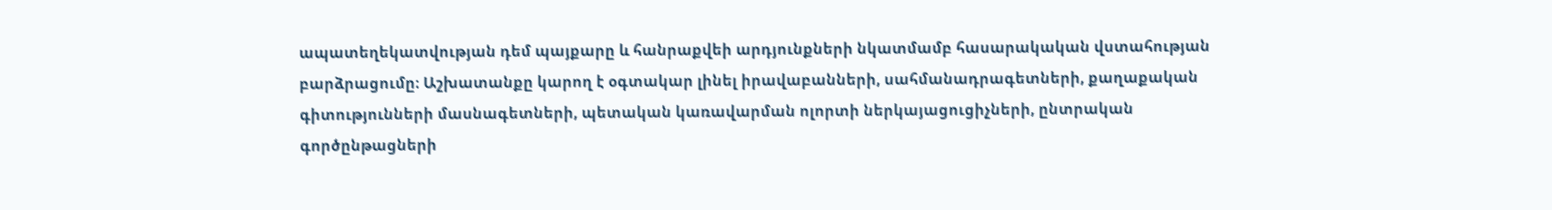ապատեղեկատվության դեմ պայքարը և հանրաքվեի արդյունքների նկատմամբ հասարակական վստահության բարձրացումը։ Աշխատանքը կարող է օգտակար լինել իրավաբանների, սահմանադրագետների, քաղաքական գիտությունների մասնագետների, պետական կառավարման ոլորտի ներկայացուցիչների, ընտրական գործընթացների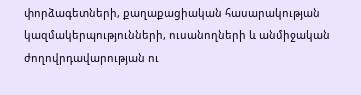փորձագետների, քաղաքացիական հասարակության կազմակերպությունների, ուսանողների և անմիջական ժողովրդավարության ու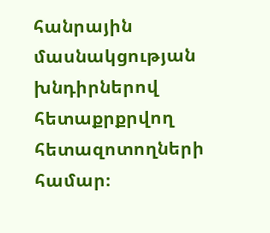հանրային մասնակցության խնդիրներով հետաքրքրվող հետազոտողների համար։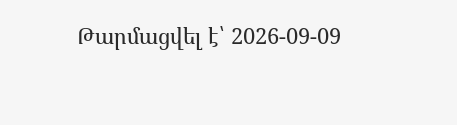Թարմացվել է՝ 2026-09-09